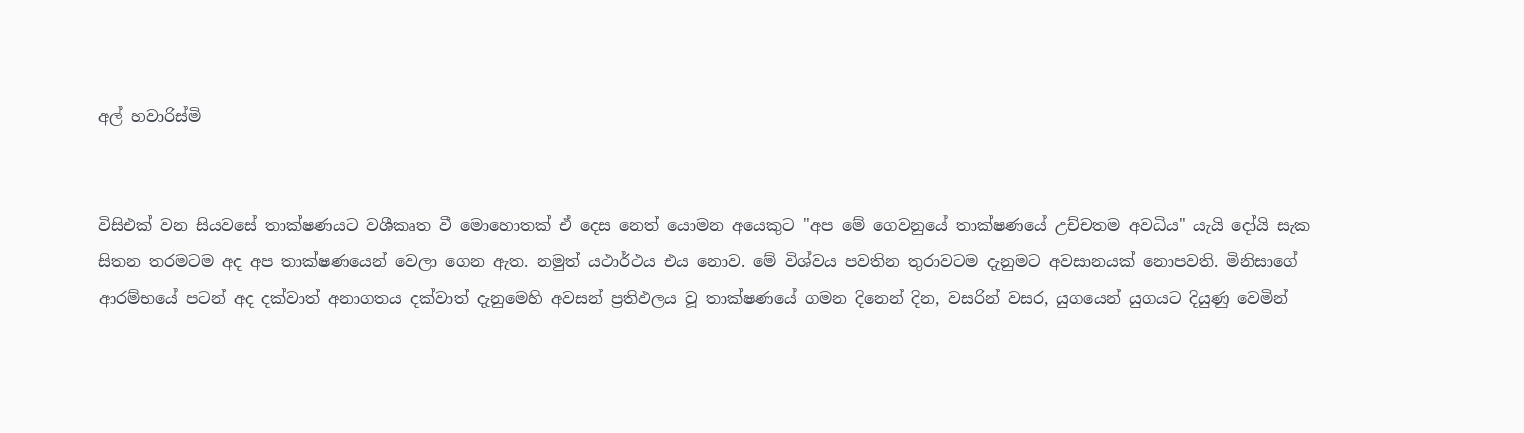අල් හවාරිස්මි


විසිඑක් වන සියවසේ තාක්ෂණයට වශීකෘත වී මොහොතක් ඒ දෙස නෙත් යොමන අයෙකුට "අප මේ ගෙවනුයේ තාක්ෂණයේ උච්චතම අවධිය" යැයි දෝයි සැක සිතන තරමටම අද අප තාක්ෂණයෙන් වෙලා ගෙන ඇත. නමුත් යථාර්ථය එය නොව. මේ විශ්වය පවතින තුරාවටම දැනුමට අවසානයක් නොපවති. මිනිසාගේ ආරම්භයේ පටන් අද දක්වාත් අනාගතය දක්වාත් දැනුමෙහි අවසන් ප්‍රතිඵලය වූ තාක්ෂණයේ ගමන දිනෙන් දින, වසරින් වසර, යුගයෙන් යුගයට දියුණු වෙමින්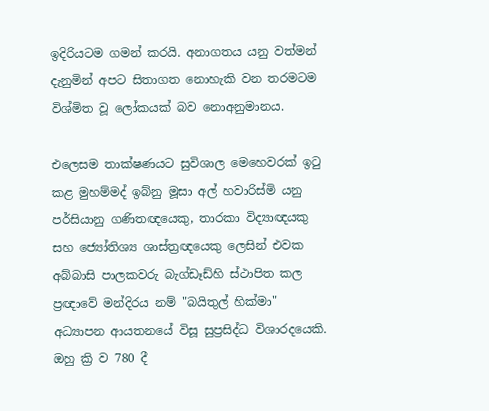ඉදිරියටම ගමන් කරයි. අනාගතය යනු වත්මන් දැනුමින් අපට සිතාගත නොහැකි වන තරමටම විශ්මිත වූ ලෝකයක් බව නොඅනුමානය.

එලෙසම තාක්ෂණයට සුවිශාල මෙහෙවරක් ඉටු කළ මුහම්මද් ඉබ්නු මූසා අල් හවාරිස්මි යනු පර්සියානු ගණිතඥයෙකු, තාරකා විද්‍යාඥයකු සහ ජ්‍යෝතිශ්‍ය ශාස්ත්‍රඥයෙකු ලෙසින් එවක අබ්බාසි පාලකවරු බැග්ඩෑඩ්හි ස්ථාපිත කල ප්‍රඥාවේ මන්දිරය නම් "බයිතුල් හික්මා" අධ්‍යාපන ආයතනයේ විසූ සුප්‍රසිද්ධ විශාරදයෙකි. ඔහු ක්‍රි ව 780 දී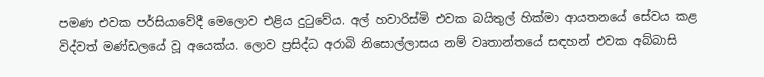පමණ එවක පර්සියාවේදී මෙලොව එළිය දුටුවේය. අල් හවාරිස්මි එවක බයිතුල් හික්මා ආයතනයේ සේවය කළ විද්වත් මණ්‌ඩලයේ වූ අයෙක්ය. ලොව ප්‍රසිද්ධ අරාබි නිසොල්ලාසය නම් වෘතාන්තයේ සඳහන් එවක අබ්බාසි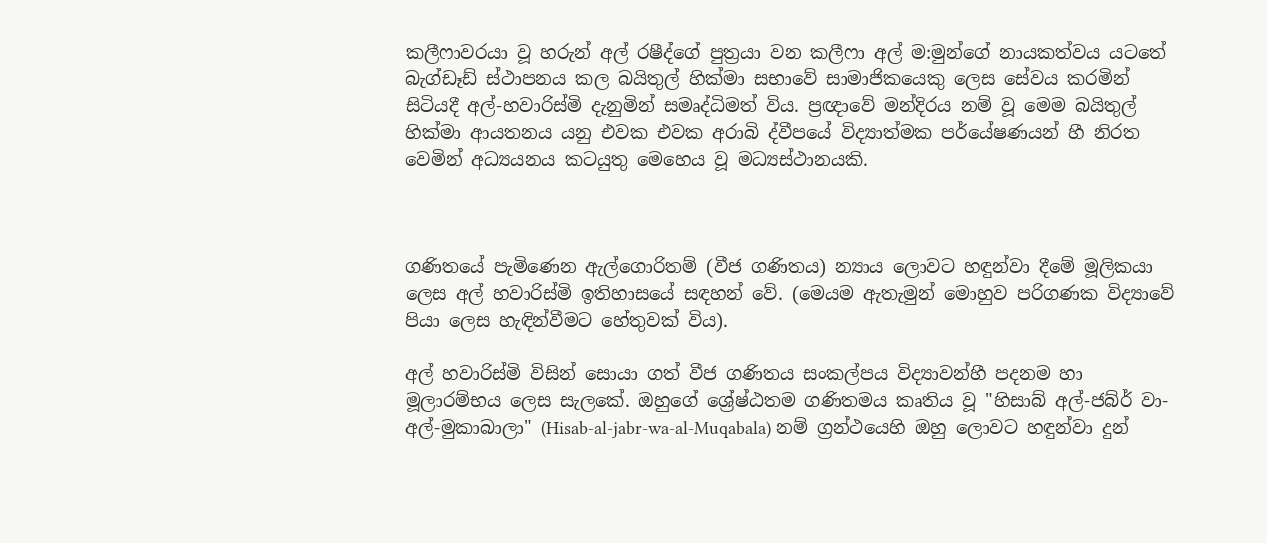කලීෆාවරයා වූ හරුන් අල් රෂීද්ගේ පුත්‍රයා වන කලීෆා අල් ම:මුන්ගේ නායකත්වය යටතේ බැග්ඩෑඩ් ස්ථාපනය කල බයිතුල් හික්මා සභාවේ සාමාජිකයෙකු ලෙස සේවය කරමින් සිටියදී අල්-හවාරිස්මි දැනුමින් සමෘද්ධිමත් විය. ප්‍රඥාවේ මන්දිරය නම් වූ මෙම බයිතුල් හික්මා ආයතනය යනු එවක එවක අරාබි ද්වීපයේ විද්‍යාත්මක පර්යේෂණයන් හී නිරත වෙමින් අධ්‍යයනය කටයුතු මෙහෙය වූ මධ්‍යස්ථානයකි.



ගණිතයේ පැමිණෙන ඇල්ගොරිතම් (වීජ ගණිතය) න්‍යාය ලොවට හඳුන්වා දීමේ මූලිකයා ලෙස අල් හවාරිස්මි ඉතිහාසයේ සඳහන් වේ. (මෙයම ඇතැමුන් මොහුව පරිගණක විද්‍යාවේ පියා ලෙස හැඳින්වීමට හේතුවක් විය).

අල් හවාරිස්මි විසින් සොයා ගත් වීජ ගණිතය සංකල්පය විද්‍යාවන්හී පදනම හා මූලාරම්භය ලෙස සැලකේ. ඔහුගේ ශ්‍රේෂ්ඨතම ගණිතමය කෘතිය වූ "හිසාබ් අල්-ජබ්ර් වා-අල්-මුකාබාලා" (Hisab-al-jabr-wa-al-Muqabala) නම් ග්‍රන්ථයෙහි ඔහු ලොවට හඳුන්වා දුන්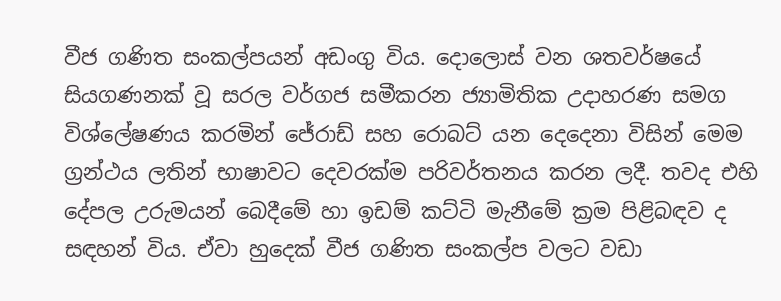වීජ ගණිත සංකල්පයන් අඩංගු විය. දොලොස් වන ශතවර්ෂයේ සියගණනක් වූ සරල වර්ගජ සමීකරන ජ්‍යාමිතික උදාහරණ සමග විශ්ලේෂණය කරමින් ජේරාඩ් සහ රොබට් යන දෙදෙනා විසින් මෙම ග්‍රන්ථය ලතින් භාෂාවට දෙවරක්ම පරිවර්තනය කරන ලදී. තවද එහි දේපල උරුමයන් බෙදීමේ හා ඉඩම් කට්ටි මැනීමේ ක්‍රම පිළිබඳව ද සඳහන් විය. ඒවා හුදෙක් වීජ ගණිත සංකල්ප වලට වඩා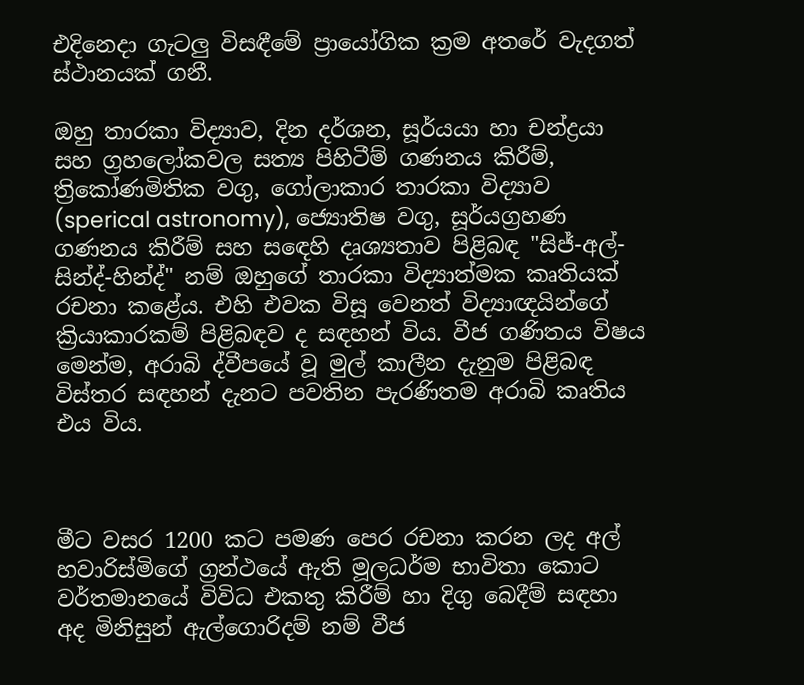එදිනෙදා ගැටලු විසඳීමේ ප්‍රායෝගික ක්‍රම අතරේ වැදගත් ස්ථානයක් ගනී.

ඔහු තාරකා විද්‍යාව, දින දර්ශන, සූර්යයා හා චන්ද්‍රයා සහ ග්‍රහලෝකවල සත්‍ය පිහිටීම් ගණනය කිරීම්, ත්‍රිකෝණමිතික වගු, ගෝලාකාර තාරකා විද්‍යාව (sperical astronomy), ජ්‍යොතිෂ වගු, සූර්යග්‍රහණ ගණනය කිරීම් සහ සඳෙහි දෘශ්‍යතාව පිළිබඳ "සිජ්-අල්-සින්ද්-හින්ද්" නම් ඔහුගේ තාරකා විද්‍යාත්මක කෘතියක් රචනා කළේය. එහි එවක විසූ වෙනත් විද්‍යාඥයින්ගේ ක්‍රියාකාරකම් පිළිබඳව ද සඳහන් විය. වීජ ගණිතය විෂය මෙන්ම, අරාබි ද්වීපයේ වූ මුල් කාලීන දැනුම පිළිබඳ විස්තර සඳහන් දැනට පවතින පැරණිතම අරාබි කෘතිය එය විය.



මීට වසර 1200 කට පමණ පෙර රචනා කරන ලද අල් හවාරිස්මිගේ ග්‍රන්ථයේ ඇති මූලධර්ම භාවිතා කොට වර්තමානයේ විවිධ එකතු කිරීම් හා දිගු බෙදීම් සඳහා අද මිනිසුන් ඇල්ගොරිදම් නම් වීජ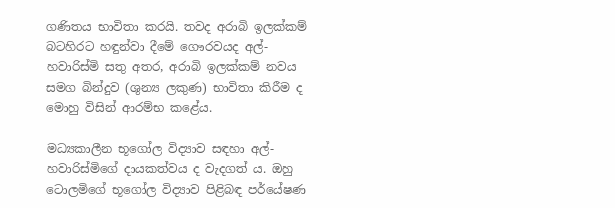ගණිතය භාවිතා කරයි. තවද අරාබි ඉලක්කම් බටහිරට හඳුන්වා දීමේ ගෞරවයද අල්-හවාරිස්මි සතු අතර, අරාබි ඉලක්කම් නවය සමග බින්දුව (ශුන්‍ය ලකුණ) භාවිතා කිරීම ද මොහු විසින් ආරම්භ කළේය.

මධ්‍යකාලීන භූගෝල විද්‍යාව සඳහා අල්-හවාරිස්මිගේ දායකත්වය ද වැදගත් ය. ඔහු ටොලමිගේ භූගෝල විද්‍යාව පිළිබඳ පර්යේෂණ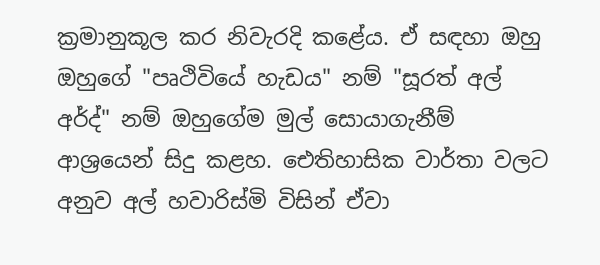ක්‍රමානුකූල කර නිවැරදි කළේය. ඒ සඳහා ඔහු ඔහුගේ "පෘථිවියේ හැඩය" නම් "සූරත් අල් අර්ද්" නම් ඔහුගේම මුල් සොයාගැනීම් ආශ්‍රයෙන් සිදු කළහ. ඓතිහාසික වාර්තා වලට අනුව අල් හවාරිස්මි විසින් ඒවා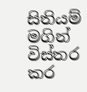සිතියම් මගින් විස්තර කර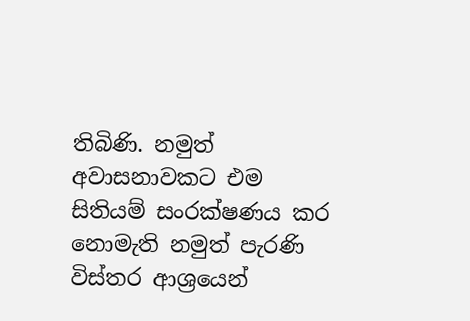තිබිණි. නමුත් අවාසනාවකට එම සිතියම් සංරක්ෂණය කර නොමැති නමුත් පැරණි විස්තර ආශ්‍රයෙන්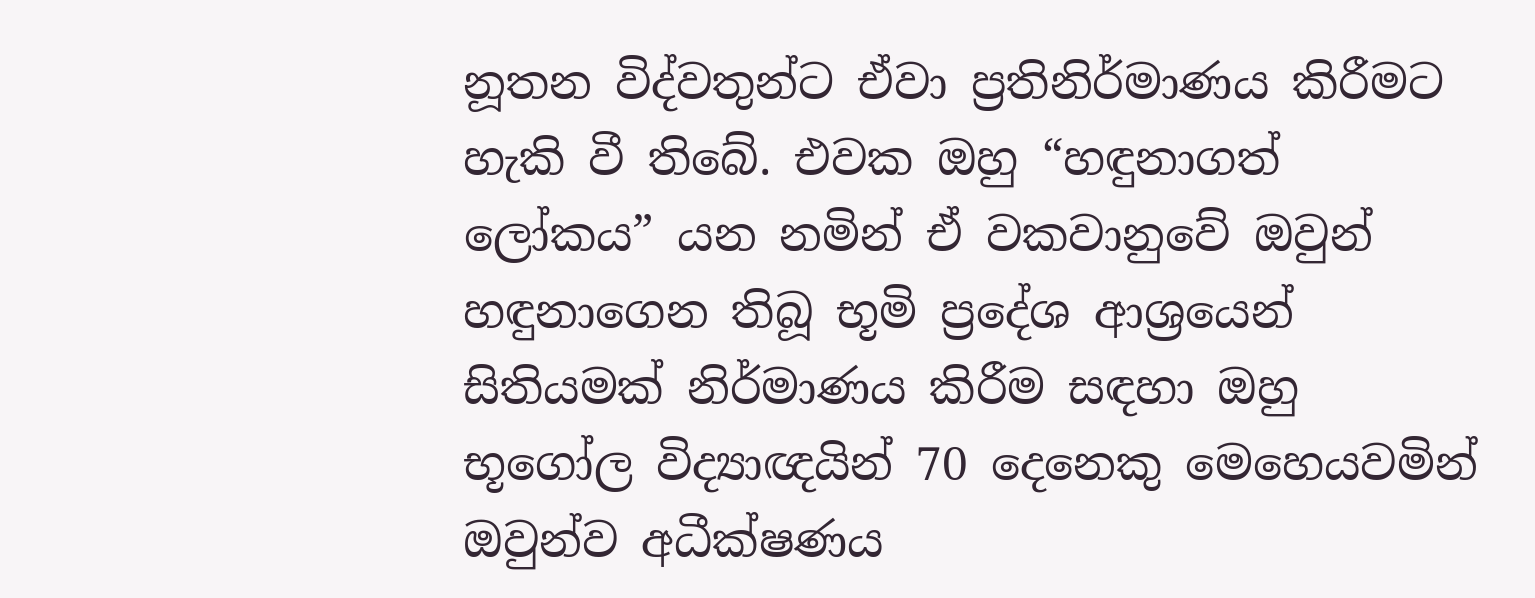නූතන විද්වතුන්ට ඒවා ප්‍රතිනිර්මාණය කිරීමට හැකි වී තිබේ. එවක ඔහු “හඳුනාගත් ලෝකය” යන නමින් ඒ වකවානුවේ ඔවුන් හඳුනාගෙන තිබූ භූමි ප්‍රදේශ ආශ්‍රයෙන් සිතියමක් නිර්මාණය කිරීම සඳහා ඔහු භූගෝල විද්‍යාඥයින් 70 දෙනෙකු මෙහෙයවමින් ඔවුන්ව අධීක්ෂණය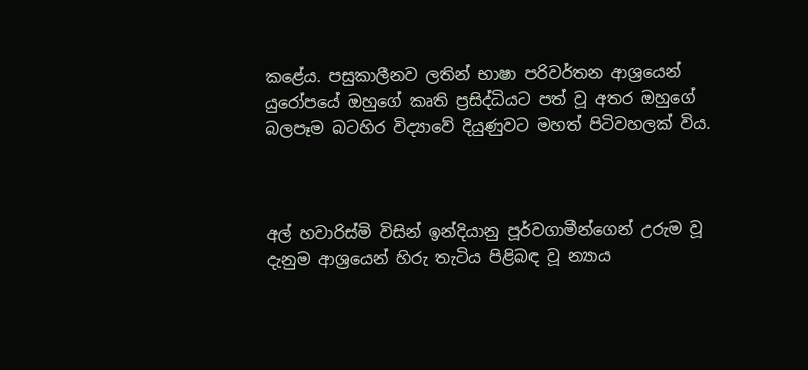කළේය. පසුකාලීනව ලතින් භාෂා පරිවර්තන ආශ්‍රයෙන් යුරෝපයේ ඔහුගේ කෘති ප්‍රසිද්ධියට පත් වූ අතර ඔහුගේ බලපෑම බටහිර විද්‍යාවේ දියුණුවට මහත් පිටිවහලක් විය.



අල් හවාරිස්මි විසින් ඉන්දියානු පූර්වගාමීන්ගෙන් උරුම වූ දැනුම ආශ්‍රයෙන් හිරු තැටිය පිළිබඳ වූ න්‍යාය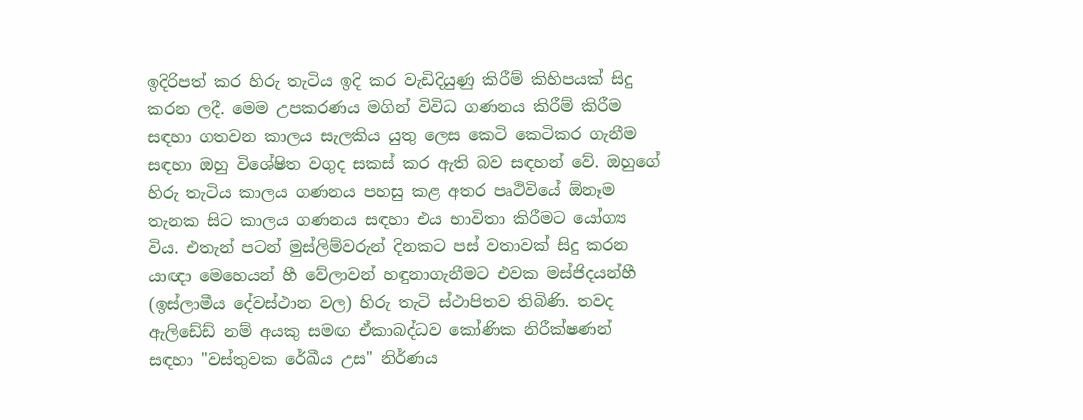ඉදිරිපත් කර හිරු තැටිය ඉදි කර වැඩිදියුණු කිරීම් කිහිපයක් සිදු කරන ලදී. මෙම උපකරණය මගින් විවිධ ගණනය කිරීම් කිරීම සඳහා ගතවන කාලය සැලකිය යුතු ලෙස කෙටි කෙටිකර ගැනීම සඳහා ඔහු විශේෂිත වගුද සකස් කර ඇති බව සඳහන් වේ. ඔහුගේ හිරු තැටිය කාලය ගණනය පහසු කළ අතර පෘථිවියේ ඕනෑම තැනක සිට කාලය ගණනය සඳහා එය භාවිතා කිරීමට යෝග්‍ය විය. එතැන් පටන් මුස්ලිම්වරුන් දිනකට පස් වතාවක් සිදු කරන යාඥා මෙහෙයන් හී වේලාවන් හඳුනාගැනීමට එවක මස්ජිදයන්හී (ඉස්ලාමීය දේවස්ථාන වල) හිරු තැටි ස්ථාපිතව තිබිණි. තවද ඇලිඩේඩ් නම් අයකු සමඟ ඒකාබද්ධව කෝණික නිරීක්ෂණන් සඳහා "වස්තුවක රේඛීය උස" නිර්ණය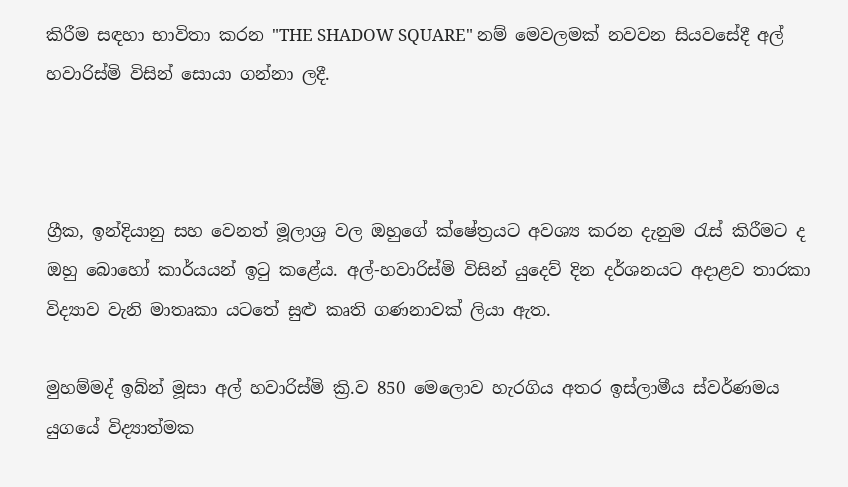කිරීම සඳහා භාවිතා කරන "THE SHADOW SQUARE" නම් මෙවලමක් නවවන සියවසේදී අල් හවාරිස්මි විසින් සොයා ගන්නා ලදී.



ග්‍රීක, ඉන්දියානු සහ වෙනත් මූලාශ්‍ර වල ඔහුගේ ක්ෂේත්‍රයට අවශ්‍ය කරන දැනුම රැස් කිරීමට ද ඔහු බොහෝ කාර්යයන් ඉටු කළේය. අල්-හවාරිස්මි විසින් යුදෙව් දින දර්ශනයට අදාළව තාරකා විද්‍යාව වැනි මාතෘකා යටතේ සුළු කෘති ගණනාවක් ලියා ඇත.

මුහම්මද් ඉබ්න් මූසා අල් හවාරිස්මි ක්‍රි.ව 850 මෙලොව හැරගිය අතර ඉස්ලාමීය ස්වර්ණමය යුගයේ විද්‍යාත්මක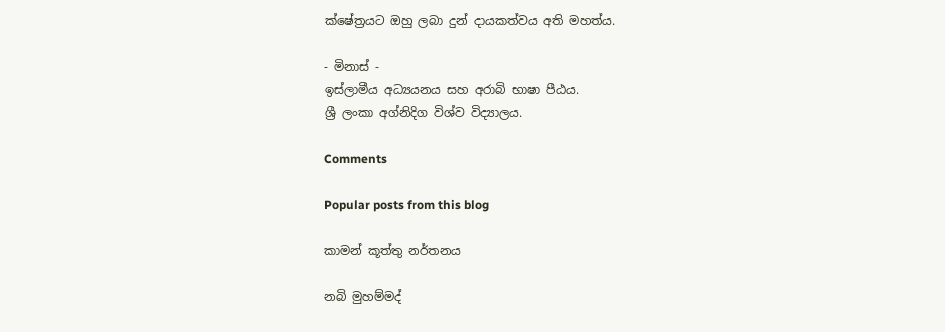ක්ෂේත්‍රයට ඔහු ලබා දුන් දායකත්වය අති මහත්ය.

- මිනාස් -
ඉස්ලාමීය අධ්‍යයනය සහ අරාබි භාෂා පීඨය.
ශ්‍රී ලංකා අග්නිදිග විශ්ව විද්‍යාලය.

Comments

Popular posts from this blog

කාමන් කූත්තු නර්තනය

නබි මුහම්මද්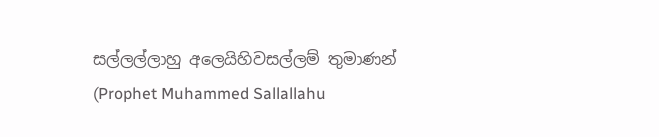සල්ලල්ලාහු අලෙයිහිවසල්ලම් තුමාණන් (Prophet Muhammed Sallallahu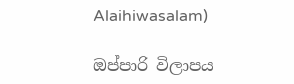Alaihiwasalam)

ඔප්පාරි විලාපය